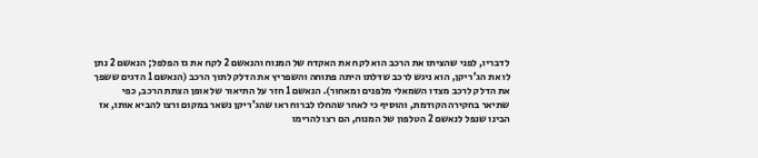לדבריו, לפני שהציתו את הרכב הוא לקח את האקדח של המנוח והנאשם 2 לקח את גז הפלפל; הנאשם 2 נתן לו את הג'ריקן, הוא ניגש לרכב שדלתו היתה פתוחה והשפריץ את הדלק לתוך הרכב (הנאשם 1 הדגים ששפך את הדלק לרכב מצדו השמאלי מלפנים ומאחור). הנאשם 1 חזר על התיאור של אופן הצתת הרכב, כפי שתיאר בחקירה הקודמת, והוסיף כי לאחר שהחלו לברוח ראו שהג'ריקן נשאר במקום ורצו להביא אותו, אז הבינו שנפל לנאשם 2 הטלפון של המנוח, הם רצו להרימו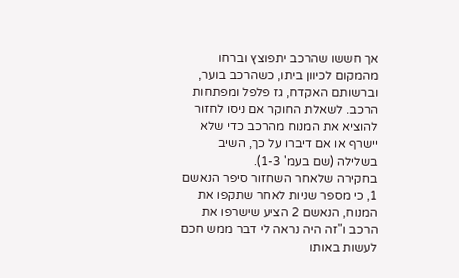אך חששו שהרכב יתפוצץ וברחו מהמקום לכיוון ביתו, כשהרכב בוער, וברשותם האקדח, גז פלפל ומפתחות הרכב. לשאלת החוקר אם ניסו לחזור להוציא את המנוח מהרכב כדי שלא יישרף או אם דיברו על כך, השיב בשלילה (שם בעמ' 1-3).
בחקירה שלאחר השחזור סיפר הנאשם 1, כי מספר שניות לאחר שתקפו את המנוח, הנאשם 2 הציע שישרפו את הרכב ו"זה היה נראה לי דבר ממש חכם לעשות באותו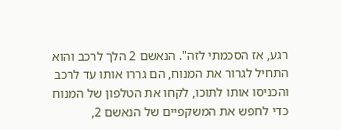רגע, אז הסכמתי לזה". הנאשם 2 הלך לרכב והוא התחיל לגרור את המנוח, הם גררו אותו עד לרכב והכניסו אותו לתוכו, לקחו את הטלפון של המנוח כדי לחפש את המשקפיים של הנאשם 2,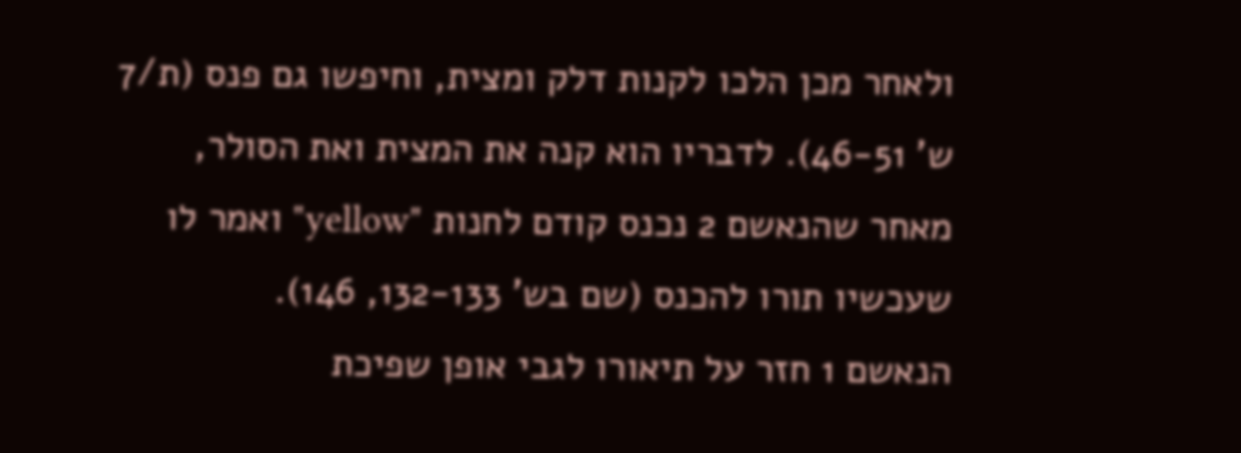ולאחר מכן הלכו לקנות דלק ומצית, וחיפשו גם פנס (ת/7 ש' 46-51). לדבריו הוא קנה את המצית ואת הסולר, מאחר שהנאשם 2 נכנס קודם לחנות "yellow" ואמר לו שעכשיו תורו להכנס (שם בש' 132-133, 146).
הנאשם 1 חזר על תיאורו לגבי אופן שפיכת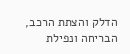הדלק והצתת הרכב, הבריחה ונפילת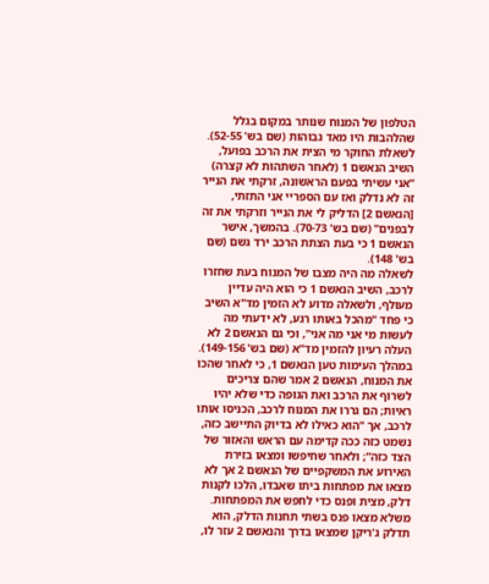הטלפון של המנוח שנותר במקום בגלל שהלהבות היו מאד גבוהות (שם בש' 52-55). לשאלת החוקר מי הצית את הרכב בפועל, השיב הנאשם 1 (לאחר השתהות לא קצרה) "אני עשיתי בפעם הראשונה, זרקתי את הנייר זה לא נדלק ואז עם הספריי אני התזתי, [הנאשם 2] הדליק לי את הנייר וזרקתי את זה לבפנים" (שם בש' 70-73). בהמשך, אישר הנאשם 1 כי בעת הצתת הרכב ירד גשם (שם בש' 148).
לשאלה מה היה מצבו של המנוח בעת שחזרו לרכב, השיב הנאשם 1 כי הוא היה עדיין מעולף, ולשאלה מדוע לא הזמין מד"א השיב כי פחד "מהכל באותו רגע, לא ידעתי מה לעשות מי אני מה אני", וכי גם הנאשם 2 לא העלה רעיון להזמין מד"א (שם בש' 149-156).
במהלך העימות טען הנאשם 1, כי לאחר שהכו את המנוח, הנאשם 2 אמר שהם צריכים לשרוף את הרכב ואת הגופה כדי שלא יהיו ראיות; הם גררו את המנוח לרכב, הכניסו אותו לרכב, אך "הוא כאילו לא בדיוק התיישב כזה, נשמט כזה ככה קדימה עם הראש והאזור של הצד כזה"; ולאחר שחיפשו ומצאו בזירת האירוע את המשקפיים של הנאשם 2 אך לא מצאו את מפתחות ביתו שאבדו, הלכו לקנות דלק, מצית ופנס כדי לחפש את המפתחות. משלא מצאו פנס בשתי תחנות הדלק, הוא תדלק ג'ריקן שמצאו בדרך והנאשם 2 עזר לו,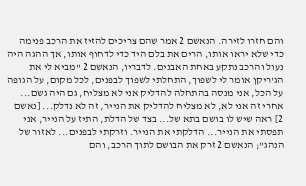והם חזרו לזירה. הנאשם 2 אמר שהם צריכים להזיז את הרכב פנימה כדי שלא יראו אותו, הרים את בלם היד כדי לדחוף אותו, אך ההגה היה נעול והרכב נתקע באחת האבנים. לדבריו, הנאשם 2 "מביא לי את הג'ריקן אומר לי לשפוך, התחלתי לשפוך לבפנים, לכל מקום, על הגופה על הכל, אני מנסה בהתחלה להדליק אני לא מצליח, גם היה גשם... אחרי זה אני לא, לא מצליח להדליק את הנייר, זה לא נדלק... [נאשם 2] ראה שיש לו בושם בתא של... בצד של הדלת, התיז על הנייר, אני תפסתי את הנייר... הדלקתי את הנייר. וזרקתי לבפנים... לאזור של הנהג"; הנאשם 2 זרק את הבושם לתוך הרכב, והם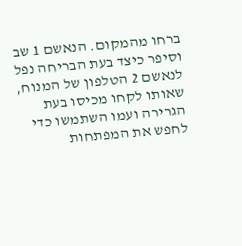ברחו מהמקום. הנאשם 1 שב וסיפר כיצד בעת הבריחה נפל לנאשם 2 הטלפון של המנוח, שאותו לקחו מכיסו בעת הגרירה ועמו השתמשו כדי לחפש את המפתחות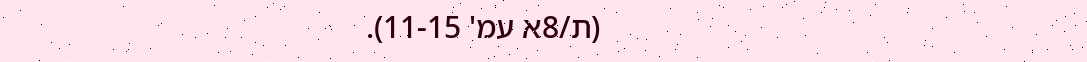(ת/8א עמ' 11-15).